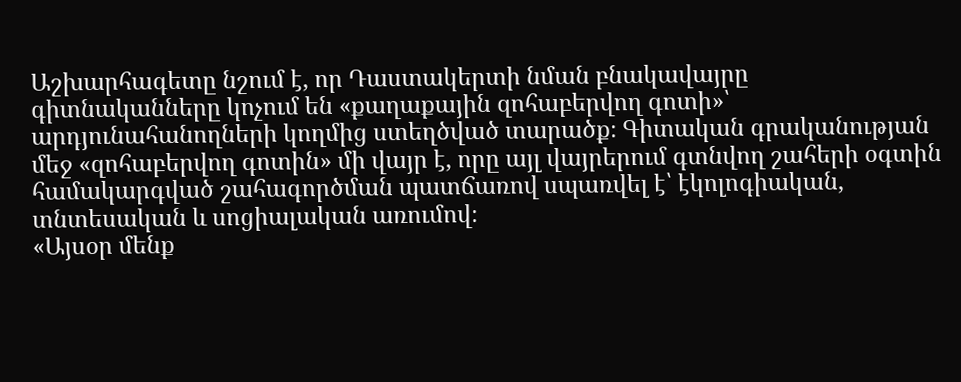Աշխարհագետը նշում է, որ Դաստակերտի նման բնակավայրը գիտնականները կոչում են «քաղաքային զոհաբերվող գոտի»՝ արդյունահանողների կողմից ստեղծված տարածք։ Գիտական գրականության մեջ «զոհաբերվող գոտին» մի վայր է, որը այլ վայրերում գտնվող շահերի օգտին համակարգված շահագործման պատճառով սպառվել է՝ էկոլոգիական, տնտեսական և սոցիալական առումով։
«Այսօր մենք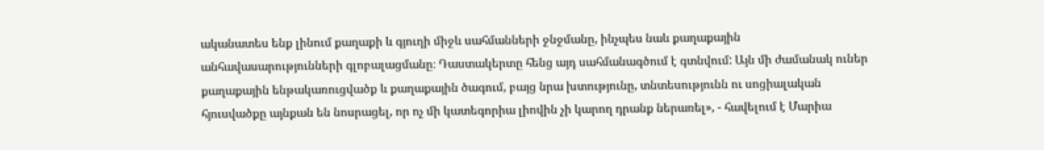ականատես ենք լինում քաղաքի և գյուղի միջև սահմանների ջնջմանը, ինչպես նաև քաղաքային անհավասարությունների գլոբալացմանը։ Դաստակերտը հենց այդ սահմանագծում է գտնվում: Այն մի ժամանակ ուներ քաղաքային ենթակառուցվածք և քաղաքային ծագում, բայց նրա խտությունը, տնտեսությունն ու սոցիալական հյուսվածքը այնքան են նոսրացել, որ ոչ մի կատեգորիա լիովին չի կարող դրանք ներառել», - հավելում է Մարիա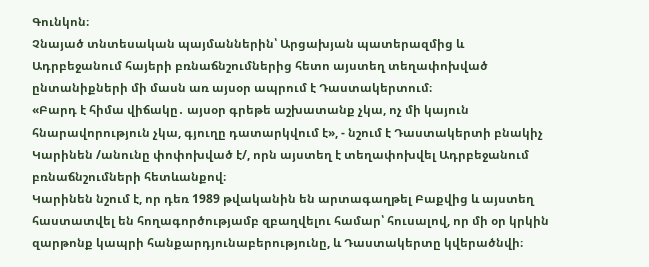Գունկոն։
Չնայած տնտեսական պայմաններին՝ Արցախյան պատերազմից և Ադրբեջանում հայերի բռնաճնշումներից հետո այստեղ տեղափոխված ընտանիքների մի մասն առ այսօր ապրում է Դաստակերտում։
«Բարդ է հիմա վիճակը․ այսօր գրեթե աշխատանք չկա, ոչ մի կայուն հնարավորություն չկա, գյուղը դատարկվում է», - նշում է Դաստակերտի բնակիչ Կարինեն /անունը փոփոխված է/, որն այստեղ է տեղափոխվել Ադրբեջանում բռնաճնշումների հետևանքով։
Կարինեն նշում է, որ դեռ 1989 թվականին են արտագաղթել Բաքվից և այստեղ հաստատվել են հողագործությամբ զբաղվելու համար՝ հուսալով, որ մի օր կրկին զարթոնք կապրի հանքարդյունաբերությունը, և Դաստակերտը կվերածնվի։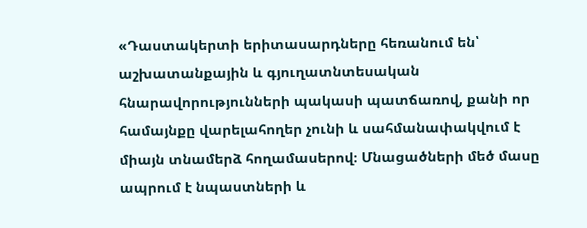«Դաստակերտի երիտասարդները հեռանում են՝ աշխատանքային և գյուղատնտեսական հնարավորությունների պակասի պատճառով, քանի որ համայնքը վարելահողեր չունի և սահմանափակվում է միայն տնամերձ հողամասերով։ Մնացածների մեծ մասը ապրում է նպաստների և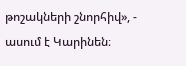թոշակների շնորհիվ», - ասում է Կարինեն։